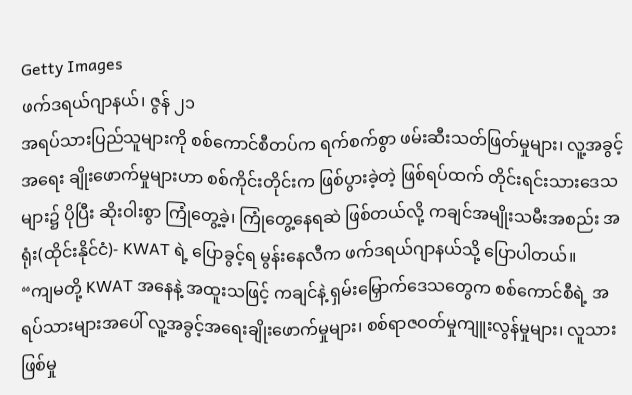Getty Images
ဖက်ဒရယ်ဂျာနယ်၊ ဇွန် ၂၁
အရပ်သားပြည်သူများကို စစ်ကောင်စီတပ်က ရက်စက်စွာ ဖမ်းဆီးသတ်ဖြတ်မှုများ၊ လူ့အခွင့်အရေး ချိုးဖောက်မှုများဟာ စစ်ကိုင်းတိုင်းက ဖြစ်ပွားခဲ့တဲ့ ဖြစ်ရပ်ထက် တိုင်းရင်းသားဒေသများ၌ ပိုပြီး ဆိုးဝါးစွာ ကြုံတွေ့ခဲ့၊ ကြုံတွေ့နေရဆဲ ဖြစ်တယ်လို့ ကချင်အမျိုးသမီးအစည်း အရုံး(ထိုင်းနိုင်ငံ)- KWAT ရဲ့ ပြောခွင့်ရ မွန်းနေလီက ဖက်ဒရယ်ဂျာနယ်သို့ ပြောပါတယ်။
“ကျမတို့ KWAT အနေနဲ့ အထူးသဖြင့် ကချင်နဲ့ ရှမ်းမြှောက်ဒေသတွေက စစ်ကောင်စီရဲ့ အရပ်သားများအပေါ် လူ့အခွင့်အရေးချိုးဖောက်မှုများ၊ စစ်ရာဇဝတ်မှုကျူးလွန်မှုများ၊ လူသားဖြစ်မှု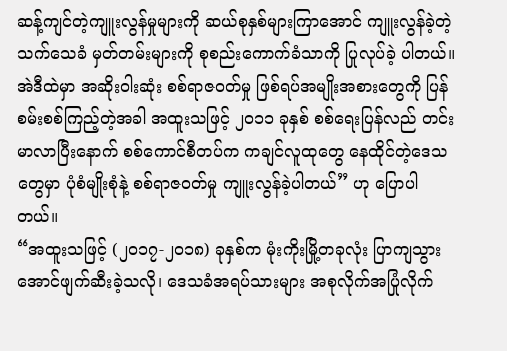ဆန့်ကျင်တဲ့ကျူးလွန်မှုများကို ဆယ်စုနှစ်များကြာအောင် ကျူးလွန်ခဲ့တဲ့ သက်သေခံ မှတ်တမ်းများကို စုစည်းကောက်ခံသာကို ပြုလုပ်ခဲ့ ပါတယ်။ အဲဒီထဲမှာ အဆိုးဝါးဆုံး စစ်ရာဇဝတ်မှု ဖြစ်ရပ်အမျိုးအစားတွေကို ပြန်စမ်းစစ်ကြည့်တဲ့အခါ အထူးသဖြင့် ၂၀၁၁ ခုနှစ် စစ်ရေးပြန်လည် တင်းမာလာပြီးနောက် စစ်ကောင်စီတပ်က ကချင်လူထုတွေ နေထိုင်တဲ့ဒေသတွေမှာ ပုံစံမျိုးစုံနဲ့ စစ်ရာဇဝတ်မှု ကျူးလွန်ခဲ့ပါတယ်” ဟု ပြောပါတယ်။
“အထူးသဖြင့် (၂၀၁၇-၂၀၁၈) ခုနှစ်က မုံးကိုးမြို့တခုလုံး ပြာကျသွားအောင်ဖျက်ဆီးခဲ့သလို၊ ဒေသခံအရပ်သားများ အစုလိုက်အပြုံလိုက်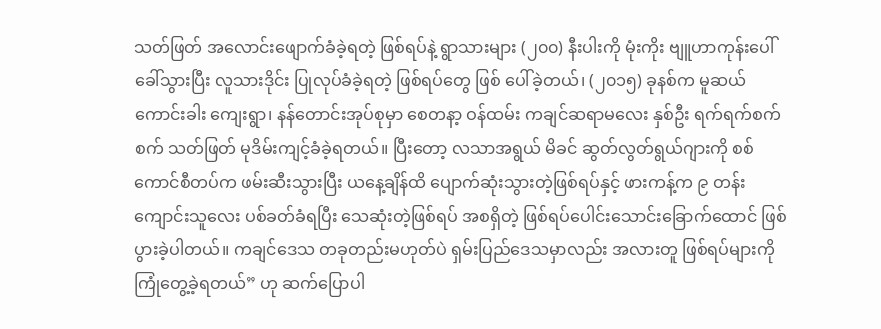သတ်ဖြတ် အလောင်းဖျောက်ခံခဲ့ရတဲ့ ဖြစ်ရပ်နဲ့ ရွာသားများ (၂၀၀) နီးပါးကို မုံးကိုး ဗျူဟာကုန်းပေါ် ခေါ်သွားပြီး လူသားဒိုင်း ပြုလုပ်ခံခဲ့ရတဲ့ ဖြစ်ရပ်တွေ ဖြစ် ပေါ်ခဲ့တယ်၊ (၂၀၁၅) ခုနစ်က မူဆယ်ကောင်းခါး ကျေးရွာ၊ နန်တောင်းအုပ်စုမှာ စေတနာ့ ဝန်ထမ်း ကချင်ဆရာမလေး နှစ်ဦး ရက်ရက်စက်စက် သတ်ဖြတ် မုဒိမ်းကျင့်ခံခဲ့ရတယ်။ ပြီးတော့ လသာအရွယ် မိခင် ဆွတ်လွတ်ရွယ်ဂျားကို စစ်ကောင်စီတပ်က ဖမ်းဆီးသွားပြီး ယနေ့ချိန်ထိ ပျောက်ဆုံးသွားတဲ့ဖြစ်ရပ်နှင့် ဖားကန့်က ၉ တန်းကျောင်းသူလေး ပစ်ခတ်ခံရပြီး သေဆုံးတဲ့ဖြစ်ရပ် အစရှိတဲ့ ဖြစ်ရပ်ပေါင်းသောင်းခြောက်ထောင် ဖြစ်ပွားခဲ့ပါတယ်။ ကချင်ဒေသ တခုတည်းမဟုတ်ပဲ ရှမ်းပြည်ဒေသမှာလည်း အလားတူ ဖြစ်ရပ်များကို ကြုံတွေ့ခဲ့ရတယ်” ဟု ဆက်ပြောပါ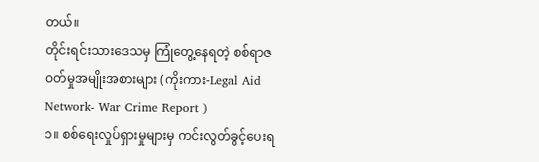တယ်။
တိုင်းရင်းသားဒေသမှ ကြုံတွေ့နေရတဲ့ စစ်ရာဇဝတ်မှုအမျိုးအစားများ (ကိုးကား-Legal Aid Network- War Crime Report )
၁။ စစ်ရေးလှုပ်ရှားမှုများမှ ကင်းလွတ်ခွင့်ပေးရ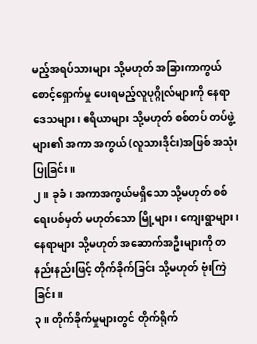မည့်အရပ်သားများ သို့မဟုတ် အခြားကာကွယ်စောင့်ရှောက်မှု ပေးရမည့်လူပုဂ္ဂိုလ်များကို နေရာဒေသများ၊ ဧရိယာများ သို့မဟုတ် စစ်တပ် တပ်ဖွဲ့များ၏ အကာ အကွယ် (လူသားဒိုင်း)အဖြစ် အသုံးပြုခြင်း။
၂။ ခုခံ၊ အကာအကွယ်မရှိသော သို့မဟုတ် စစ်ရေးပစ်မှတ် မဟုတ်သော မြို့များ၊ ကျေးရွာများ၊ နေရာများ သို့မဟုတ် အဆောက်အဦးများကို တနည်းနည်းဖြင့် တိုက်ခိုက်ခြင်း သို့မဟုတ် ဗုံးကြဲခြင်း။
၃။ တိုက်ခိုက်မှုများတွင် တိုက်ရိုက်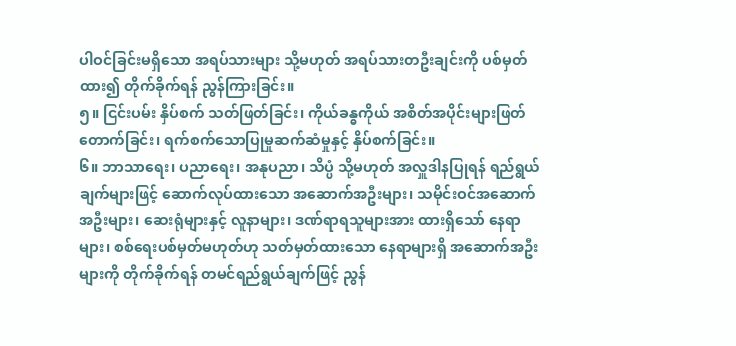ပါဝင်ခြင်းမရှိသော အရပ်သားများ သို့မဟုတ် အရပ်သားတဦးချင်းကို ပစ်မှတ်ထား၍ တိုက်ခိုက်ရန် ညွန်ကြားခြင်း။
၅။ ငြင်းပမ်း နှိပ်စက် သတ်ဖြတ်ခြင်း၊ ကိုယ်ခန္ဓကိုယ် အစိတ်အပိုင်းများဖြတ်တောက်ခြင်း၊ ရက်စက်သောပြုမှုဆက်ဆံမှုနှင့် နှိပ်စက်ခြင်း။
၆။ ဘာသာရေး၊ ပညာရေး၊ အနုပညာ၊ သိပ္ပံ သို့မဟုတ် အလှူဒါနပြုရန် ရည်ရွယ်ချက်များဖြင့် ဆောက်လုပ်ထားသော အဆောက်အဦးများ၊ သမိုင်းဝင်အဆောက်အဦးများ၊ ဆေးရုံများနှင့် လူနာများ၊ ဒဏ်ရာရသူများအား ထားရှိသော် နေရာများ၊ စစ်ရေးပစ်မှတ်မဟုတ်ဟု သတ်မှတ်ထားသော နေရာများရှိ အဆောက်အဦးများကို တိုက်ခိုက်ရန် တမင်ရည်ရွယ်ချက်ဖြင့် ညွန်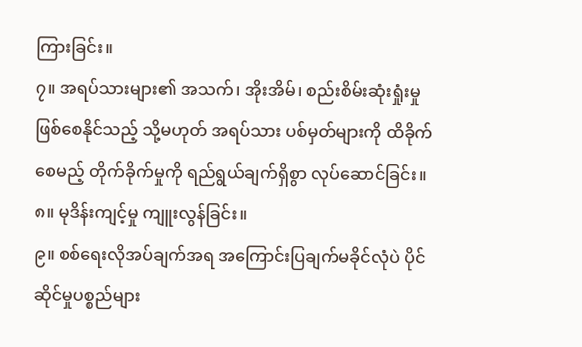ကြားခြင်း။
၇။ အရပ်သားများ၏ အသက်၊ အိုးအိမ်၊ စည်းစိမ်းဆုံးရှုံးမှု ဖြစ်စေနိုင်သည့် သို့မဟုတ် အရပ်သား ပစ်မှတ်များကို ထိခိုက်စေမည့် တိုက်ခိုက်မှုကို ရည်ရွယ်ချက်ရှိစွာ လုပ်ဆောင်ခြင်း။
၈။ မုဒိန်းကျင့်မှု ကျူးလွန်ခြင်း။
၉။ စစ်ရေးလိုအပ်ချက်အရ အကြောင်းပြချက်မခိုင်လုံပဲ ပိုင်ဆိုင်မှုပစ္စည်များ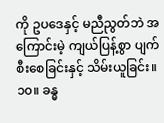ကို ဥပဒေနှင့် မညီညွတ်ဘဲ အကြောင်းမဲ့ ကျယ်ပြန့်စွာ ပျက်စီးစေခြင်းနှင့် သိမ်းယူခြင်း။
၁၀။ ခန္ဓ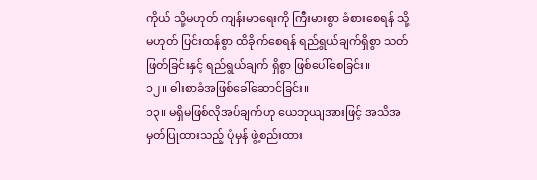ကိုယ် သို့မဟုတ် ကျန်းမာရေးကို ကြီးမားစွာ ခံစားစေရန် သို့မဟုတ် ပြင်းထန်စွာ ထိခိုက်စေရန် ရည်ရွယ်ချက်ရှိစွာ သတ်ဖြတ်ခြင်းနှင့် ရည်ရွယ်ချက် ရှိစွာ ဖြစ်ပေါ်စေခြင်း။
၁၂။ ဓါးစာခံအဖြစ်ခေါ်ဆောင်ခြင်း။
၁၃။ မရှိမဖြစ်လိုအပ်ချက်ဟု ယေဘုယျအားဖြင့် အသိအမှတ်ပြုထားသည့် ပုံမှန် ဖွဲ့စည်းထား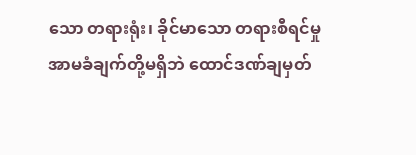သော တရားရုံး၊ ခိုင်မာသော တရားစီရင်မှု အာမခံချက်တို့မရှိဘဲ ထောင်ဒဏ်ချမှတ်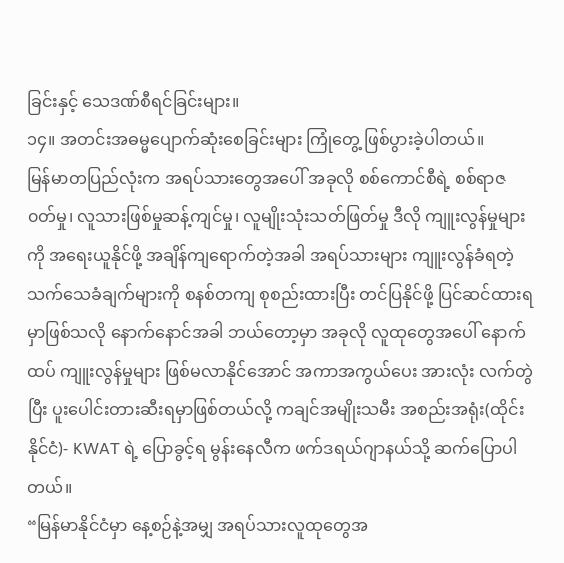ခြင်းနှင့် သေဒဏ်စီရင်ခြင်းများ။
၁၄။ အတင်းအဓမ္မပျောက်ဆုံးစေခြင်းများ ကြုံတွေ့ ဖြစ်ပွားခဲ့ပါတယ်။
မြန်မာတပြည်လုံးက အရပ်သားတွေအပေါ် အခုလို စစ်ကောင်စီရဲ့ စစ်ရာဇ၀တ်မှု၊ လူသားဖြစ်မှုဆန့်ကျင်မှု၊ လူမျိုးသုံးသတ်ဖြတ်မှု ဒီလို ကျူးလွန်မှုများကို အရေးယူနိုင်ဖို့ အချိန်ကျရောက်တဲ့အခါ အရပ်သားများ ကျူးလွန်ခံရတဲ့ သက်သေခံချက်များကို စနစ်တကျ စုစည်းထားပြီး တင်ပြနိုင်ဖို့ ပြင်ဆင်ထားရမှာဖြစ်သလို နောက်နောင်အခါ ဘယ်တော့မှာ အခုလို လူထုတွေအပေါ် နောက်ထပ် ကျူးလွန်မှုများ ဖြစ်မလာနိုင်အောင် အကာအကွယ်ပေး အားလုံး လက်တွဲပြီး ပူးပေါင်းတားဆီးရမှာဖြစ်တယ်လို့ ကချင်အမျိုးသမီး အစည်းအရုံး(ထိုင်းနိုင်ငံ)- KWAT ရဲ့ ပြောခွင့်ရ မွန်းနေလီက ဖက်ဒရယ်ဂျာနယ်သို့ ဆက်ပြောပါတယ်။
“မြန်မာနိုင်ငံမှာ နေ့စဉ်နဲ့အမျှ အရပ်သားလူထုတွေအ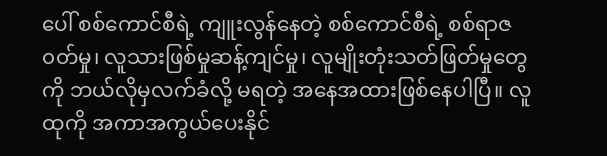ပေါ် စစ်ကောင်စီရဲ့ ကျူးလွန်နေတဲ့ စစ်ကောင်စီရဲ့ စစ်ရာဇ၀တ်မှု၊ လူသားဖြစ်မှုဆန့်ကျင်မှု၊ လူမျိုးတုံးသတ်ဖြတ်မှုတွေကို ဘယ်လိုမှလက်ခံလို့ မရတဲ့ အနေအထားဖြစ်နေပါပြီ။ လူထုကို အကာအကွယ်ပေးနိုင်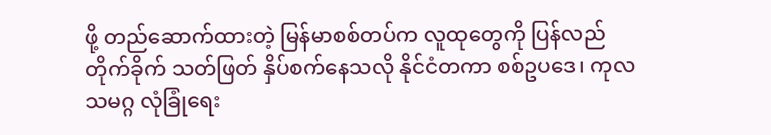ဖို့ တည်ဆောက်ထားတဲ့ မြန်မာစစ်တပ်က လူထုတွေကို ပြန်လည်တိုက်ခိုက် သတ်ဖြတ် နှိပ်စက်နေသလို နိုင်ငံတကာ စစ်ဥပဒေ၊ ကုလသမဂ္ဂ လုံခြုံရေး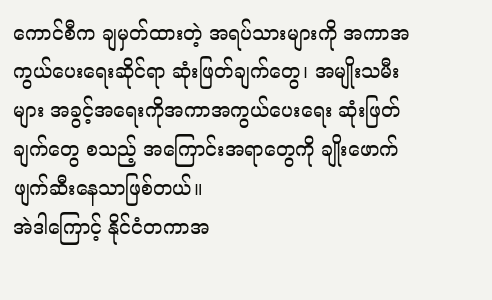ကောင်စီက ချမှတ်ထားတဲ့ အရပ်သားများကို အကာအကွယ်ပေးရေးဆိုင်ရာ ဆုံးဖြတ်ချက်တွေ၊ အမျိုးသမီးများ အခွင့်အရေးကိုအကာအကွယ်ပေးရေး ဆုံးဖြတ်ချက်တွေ စသည့် အကြောင်းအရာတွေကို ချိုးဖောက် ဖျက်ဆီးနေသာဖြစ်တယ်။
အဲဒါကြောင့် နိုင်ငံတကာအ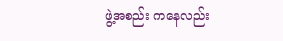ဖွဲ့အစည်း ကနေလည်း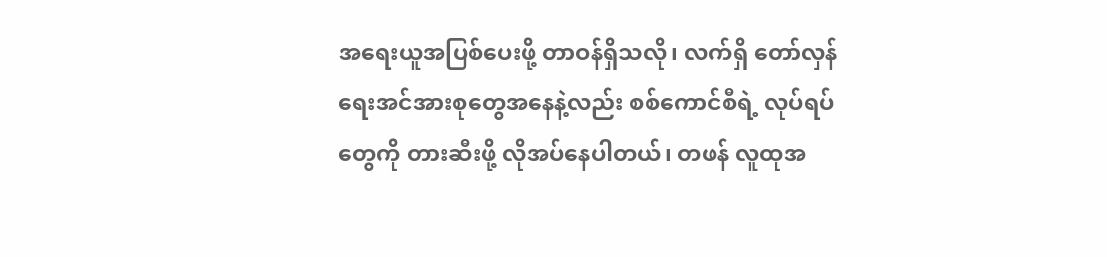အရေးယူအပြစ်ပေးဖို့ တာဝန်ရှိသလို၊ လက်ရှိ တော်လှန်ရေးအင်အားစုတွေအနေနဲ့လည်း စစ်ကောင်စီရဲ့ လုပ်ရပ်တွေကို တားဆီးဖို့ လိုအပ်နေပါတယ်၊ တဖန် လူထုအ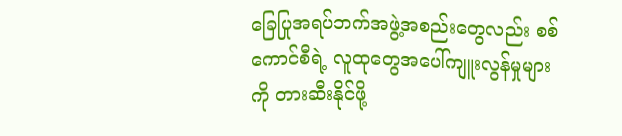ခြေပြုအရပ်ဘက်အဖွဲ့အစည်းတွေလည်း စစ်ကောင်စီရဲ့ လူထုတွေအပေါ်ကျူးလွန်မှုများကို တားဆီးနိုင်ဖို့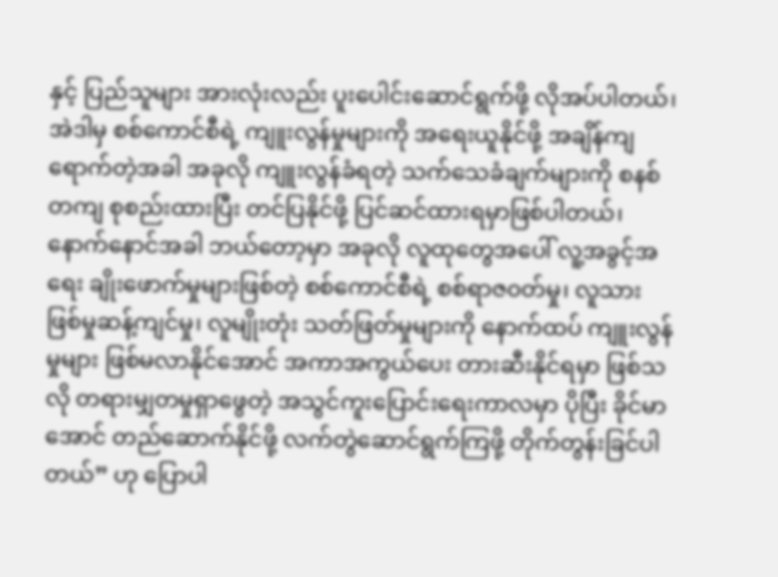နှင့် ပြည်သူများ အားလုံးလည်း ပူးပေါင်းဆောင်ရွက်ဖို့ လိုအပ်ပါတယ်၊ အဲဒါမှ စစ်ကောင်စီရဲ့ ကျူးလွန်မှုများကို အရေးယူနိုင်ဖို့ အချိန်ကျရောက်တဲ့အခါ အခုလို ကျူးလွန်ခံရတဲ့ သက်သေခံချက်များကို စနစ်တကျ စုစည်းထားပြီး တင်ပြနိုင်ဖို့ ပြင်ဆင်ထားရမှာဖြစ်ပါတယ်၊ နောက်နောင်အခါ ဘယ်တော့မှာ အခုလို လူထုတွေအပေါ် လူ့အခွင့်အရေး ချိုးဖောက်မှုများဖြစ်တဲ့ စစ်ကောင်စီရဲ့ စစ်ရာဇ၀တ်မှု၊ လူသားဖြစ်မှုဆန့်ကျင်မှု၊ လူမျိုးတုံး သတ်ဖြတ်မှုများကို နောက်ထပ် ကျူးလွန်မှုများ ဖြစ်မလာနိုင်အောင် အကာအကွယ်ပေး တားဆီးနိုင်ရမှာ ဖြစ်သလို တရားမျှတမှုရှာဖွေတဲ့ အသွင်ကူးပြောင်းရေးကာလမှာ ပိုပြီး ခိုင်မာအောင် တည်ဆောက်နိုင်ဖို့ လက်တွဲဆောင်ရွက်ကြဖို့ တိုက်တွန်းခြင်ပါတယ်” ဟု ပြောပါ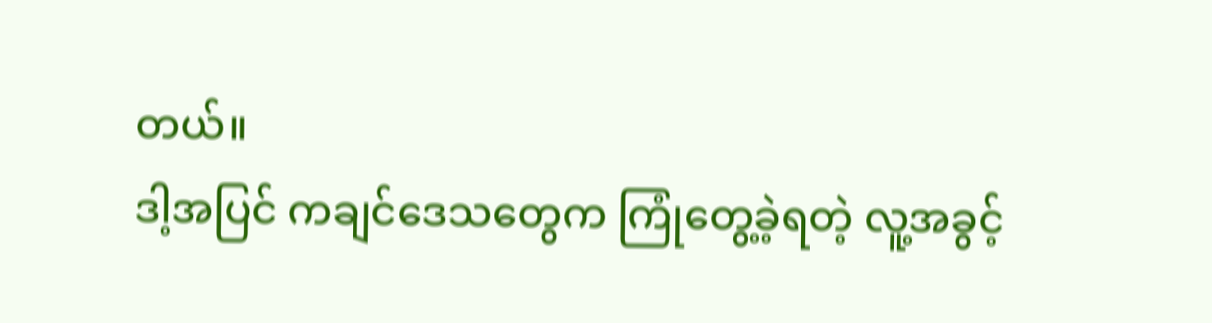တယ်။
ဒါ့အပြင် ကချင်ဒေသတွေက ကြုံတွေ့ခဲ့ရတဲ့ လူ့အခွင့်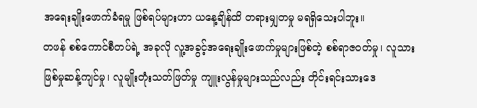အရေးချိုးဖောက်ခံရမှု ဖြစ်ရပ်များဟာ ယနေ့ချိန်ထိ တရားမျှတမှု မရရှိသေးပါဘူး။
တဖန် စစ်ကောင်စီတပ်ရဲ့ အခုလို လူ့အခွင့်အရေးချိုးဖောက်မှုများဖြစ်တဲ့ စစ်ရာဇ၀တ်မှု၊ လူသားဖြစ်မှုဆန့်ကျင်မှု၊ လူမျိုးတုံးသတ်ဖြတ်မှု ကျူးလွန်မှုများသည်လည်း တိုင်းရင်းသားဒေ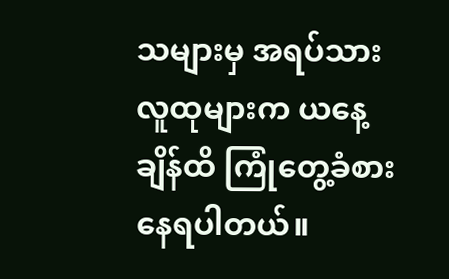သများမှ အရပ်သား လူထုများက ယနေ့ချိန်ထိ ကြုံတွေ့ခံစားနေရပါတယ်။